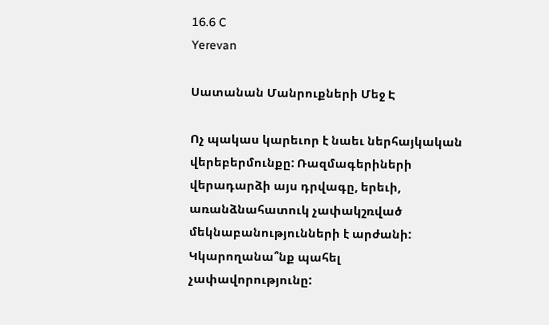16.6 C
Yerevan

Սատանան Մանրուքների Մեջ Է

Ոչ պակաս կարեւոր է նաեւ ներհայկական վերեբերմունքը: Ռազմագերիների վերադարձի այս դրվագը, երեւի, առանձնահատուկ չափակշռված մեկնաբանությունների է արժանի: Կկարողանա՞նք պահել չափավորությունը: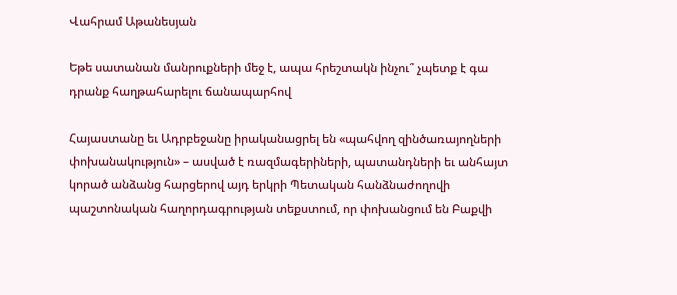Վահրամ Աթանեսյան

Եթե սատանան մանրուքների մեջ է, ապա հրեշտակն ինչու՞ չպետք է գա դրանք հաղթահարելու ճանապարհով

Հայաստանը եւ Ադրբեջանը իրականացրել են «պահվող զինծառայողների փոխանակություն» – ասված է ռազմագերիների, պատանդների եւ անհայտ կորած անձանց հարցերով այդ երկրի Պետական հանձնաժողովի պաշտոնական հաղորդագրության տեքստում, որ փոխանցում են Բաքվի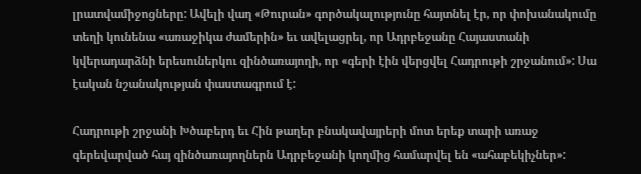լրատվամիջոցները: Ավելի վաղ «Թուրան» գործակալությունը հայտնել էր, որ փոխանակումը տեղի կունենա «առաջիկա ժամերին» եւ ավելացրել, որ Ադրբեջանը Հայաստանի կվերադարձնի երեսուներկու զինծառայողի, որ «գերի էին վերցվել Հադրութի շրջանում»: Սա էական նշանակության փաստագրում է:

Հադրութի շրջանի Խծաբերդ եւ Հին թաղեր բնակավայրերի մոտ երեք տարի առաջ գերեվարված հայ զինծառայողներն Ադրբեջանի կողմից համարվել են «ահաբեկիչներ»: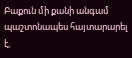Բաքուն մի քանի անգամ պաշտոնապես հայտարարել է,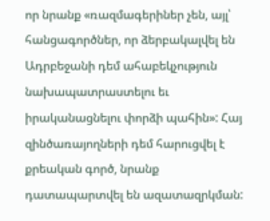որ նրանք «ռազմագերիներ չեն, այլ՝ հանցագործներ, որ ձերբակալվել են Ադրբեջանի դեմ ահաբեկչություն նախապատրաստելու եւ իրականացնելու փորձի պահին»: Հայ զինծառայողների դեմ հարուցվել է քրեական գործ, նրանք դատապարտվել են ազատազրկման: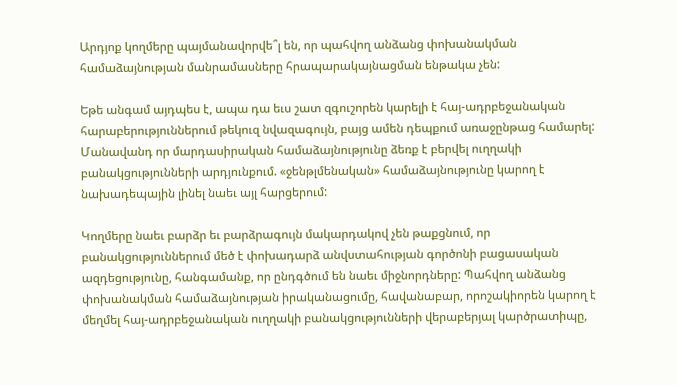Արդյոք կողմերը պայմանավորվե՞լ են, որ պահվող անձանց փոխանակման համաձայնության մանրամասները հրապարակայնացման ենթակա չեն:

Եթե անգամ այդպես է, ապա դա եւս շատ զգուշորեն կարելի է հայ-ադրբեջանական հարաբերություններում թեկուզ նվազագույն, բայց ամեն դեպքում առաջընթաց համարել: Մանավանդ որ մարդասիրական համաձայնությունը ձեռք է բերվել ուղղակի բանակցությունների արդյունքում. «ջենթլմենական» համաձայնությունը կարող է նախադեպային լինել նաեւ այլ հարցերում:

Կողմերը նաեւ բարձր եւ բարձրագույն մակարդակով չեն թաքցնում, որ բանակցություններում մեծ է փոխադարձ անվստահության գործոնի բացասական ազդեցությունը, հանգամանք, որ ընդգծում են նաեւ միջնորդները: Պահվող անձանց փոխանակման համաձայնության իրականացումը, հավանաբար, որոշակիորեն կարող է մեղմել հայ-ադրբեջանական ուղղակի բանակցությունների վերաբերյալ կարծրատիպը,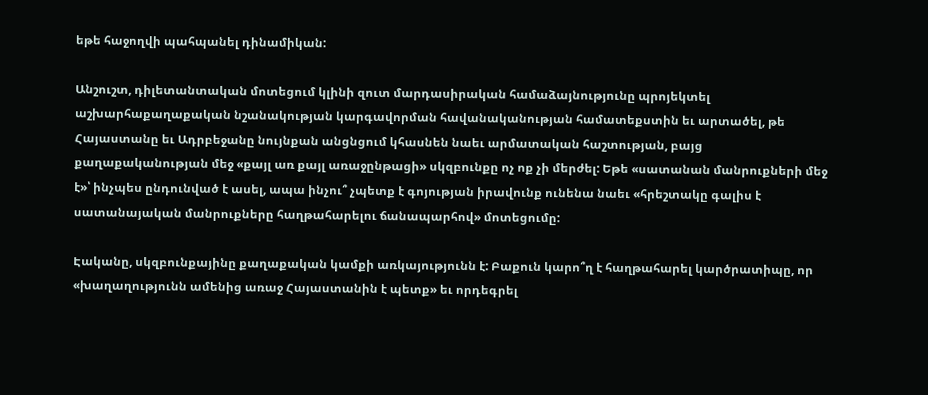եթե հաջողվի պահպանել դինամիկան:

Անշուշտ, դիլետանտական մոտեցում կլինի զուտ մարդասիրական համաձայնությունը պրոյեկտել աշխարհաքաղաքական նշանակության կարգավորման հավանականության համատեքստին եւ արտածել, թե Հայաստանը եւ Ադրբեջանը նույնքան անցնցում կհասնեն նաեւ արմատական հաշտության, բայց քաղաքականության մեջ «քայլ առ քայլ առաջընթացի» սկզբունքը ոչ ոք չի մերժել: Եթե «սատանան մանրուքների մեջ է»՝ ինչպես ընդունված է ասել, ապա ինչու՞ չպետք է գոյության իրավունք ունենա նաեւ «հրեշտակը գալիս է սատանայական մանրուքները հաղթահարելու ճանապարհով» մոտեցումը:

Էականը, սկզբունքայինը քաղաքական կամքի առկայությունն է: Բաքուն կարո՞ղ է հաղթահարել կարծրատիպը, որ «խաղաղությունն ամենից առաջ Հայաստանին է պետք» եւ որդեգրել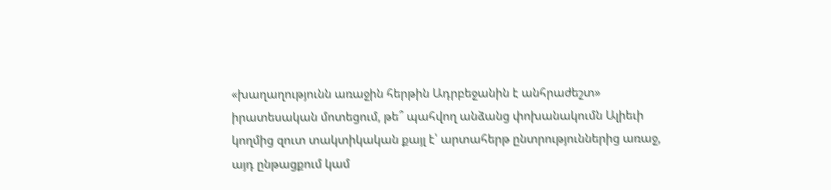«խաղաղությունն առաջին հերթին Ադրբեջանին է անհրաժեշտ» իրատեսական մոտեցում, թե՞ պահվող անձանց փոխանակումն Ալիեւի կողմից զուտ տակտիկական քայլ է՝ արտահերթ ընտրություններից առաջ, այդ ընթացքում կամ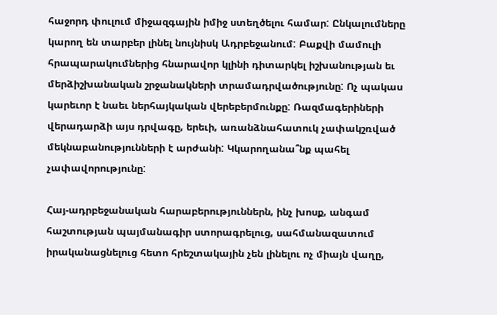հաջորդ փուլում միջազգային իմիջ ստեղծելու համար: Ընկալումները կարող են տարբեր լինել նույնիսկ Ադրբեջանում: Բաքվի մամուլի հրապարակումներից հնարավոր կլինի դիտարկել իշխանության եւ մերձիշխանական շրջանակների տրամադրվածությունը: Ոչ պակաս կարեւոր է նաեւ ներհայկական վերեբերմունքը: Ռազմագերիների վերադարձի այս դրվագը, երեւի, առանձնահատուկ չափակշռված մեկնաբանությունների է արժանի: Կկարողանա՞նք պահել չափավորությունը:

Հայ-ադրբեջանական հարաբերություններն, ինչ խոսք, անգամ հաշտության պայմանագիր ստորագրելուց, սահմանազատում իրականացնելուց հետո հրեշտակային չեն լինելու ոչ միայն վաղը,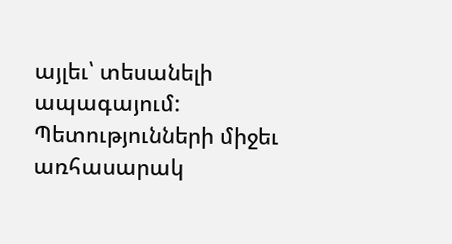այլեւ՝ տեսանելի ապագայում: Պետությունների միջեւ առհասարակ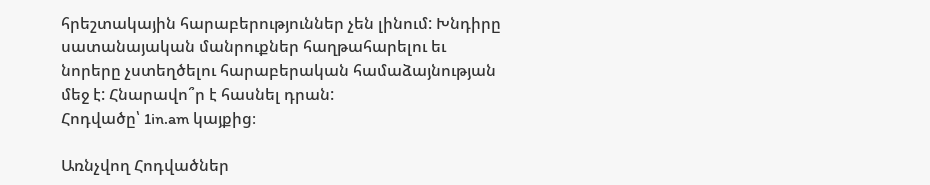հրեշտակային հարաբերություններ չեն լինում: Խնդիրը սատանայական մանրուքներ հաղթահարելու եւ նորերը չստեղծելու հարաբերական համաձայնության մեջ է: Հնարավո՞ր է հասնել դրան:
Հոդվածը՝ 1in.am կայքից։

Առնչվող Հոդվածներ